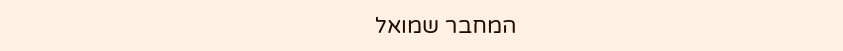המחבר שמואל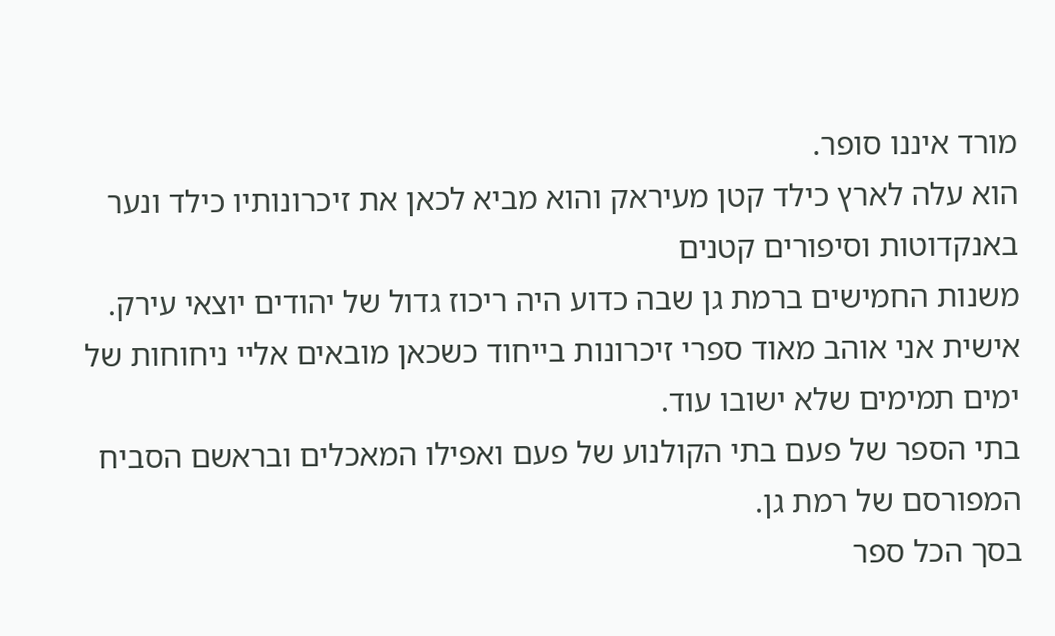מורד איננו סופר.
הוא עלה לארץ כילד קטן מעיראק והוא מביא לכאן את זיכרונותיו כילד ונער באנקדוטות וסיפורים קטנים
משנות החמישים ברמת גן שבה כדוע היה ריכוז גדול של יהודים יוצאי עירק.
אישית אני אוהב מאוד ספרי זיכרונות בייחוד כשכאן מובאים אליי ניחוחות של ימים תמימים שלא ישובו עוד.
בתי הספר של פעם בתי הקולנוע של פעם ואפילו המאכלים ובראשם הסביח המפורסם של רמת גן.
בסך הכל ספר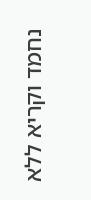נחמד וקריא ללא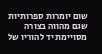שום יומרות ספרותיות שגם מהווה בצורה מסויימת יד להוריו של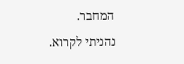המחבר.
נהניתי לקרוא.